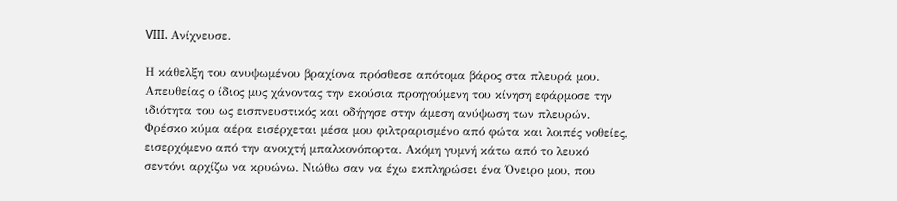VIII. Ανίχνευσε.

Η κάθελξη του ανυψωμένου βραχίονα πρόσθεσε απότομα βάρος στα πλευρά μου. Απευθείας ο ίδιος μυς χάνοντας την εκούσια προηγούμενη του κίνηση εφάρμοσε την ιδιότητα του ως εισπνευστικός και οδήγησε στην άμεση ανύψωση των πλευρών. Φρέσκο κύμα αέρα εισέρχεται μέσα μου φιλτραρισμένο από φώτα και λοιπές νοθείες, εισερχόμενο από την ανοιχτή μπαλκονόπορτα. Ακόμη γυμνή κάτω από το λευκό σεντόνι αρχίζω να κρυώνω. Νιώθω σαν να έχω εκπληρώσει ένα Όνειρο μου, που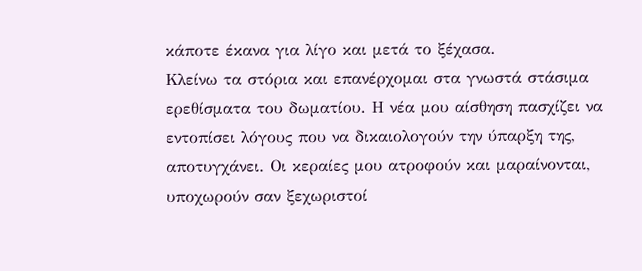κάποτε έκανα για λίγο και μετά το ξέχασα.
Κλείνω τα στόρια και επανέρχομαι στα γνωστά στάσιμα ερεθίσματα του δωματίου. Η νέα μου αίσθηση πασχίζει να εντοπίσει λόγους που να δικαιολογούν την ύπαρξη της, αποτυγχάνει. Οι κεραίες μου ατροφούν και μαραίνονται, υποχωρούν σαν ξεχωριστοί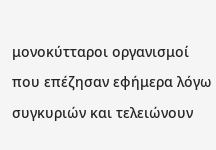μονοκύτταροι οργανισμοί που επέζησαν εφήμερα λόγω συγκυριών και τελειώνουν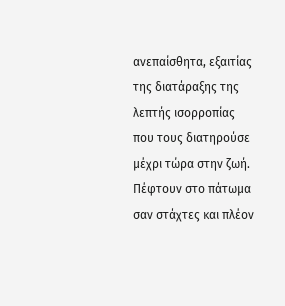ανεπαίσθητα, εξαιτίας της διατάραξης της λεπτής ισορροπίας που τους διατηρούσε μέχρι τώρα στην ζωή. Πέφτουν στο πάτωμα σαν στάχτες και πλέον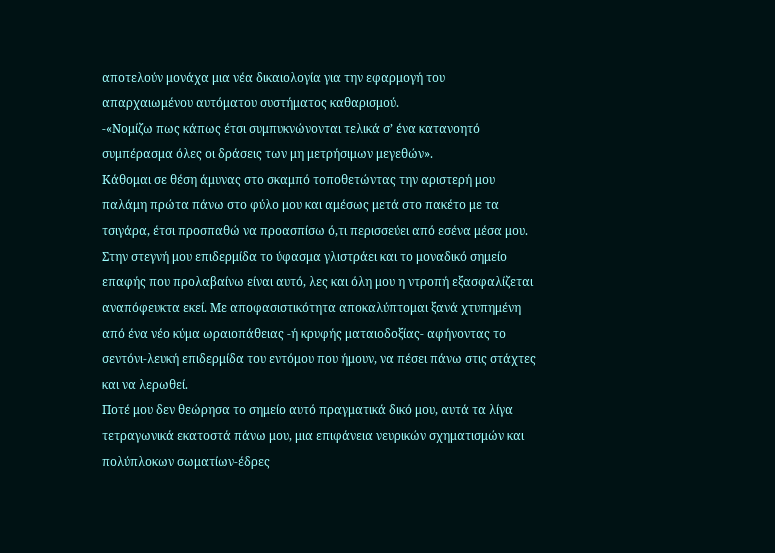αποτελούν μονάχα μια νέα δικαιολογία για την εφαρμογή του απαρχαιωμένου αυτόματου συστήματος καθαρισμού.
-«Νομίζω πως κάπως έτσι συμπυκνώνονται τελικά σ’ ένα κατανοητό συμπέρασμα όλες οι δράσεις των μη μετρήσιμων μεγεθών».
Κάθομαι σε θέση άμυνας στο σκαμπό τοποθετώντας την αριστερή μου παλάμη πρώτα πάνω στο φύλο μου και αμέσως μετά στο πακέτο με τα τσιγάρα, έτσι προσπαθώ να προασπίσω ό,τι περισσεύει από εσένα μέσα μου. Στην στεγνή μου επιδερμίδα το ύφασμα γλιστράει και το μοναδικό σημείο επαφής που προλαβαίνω είναι αυτό, λες και όλη μου η ντροπή εξασφαλίζεται αναπόφευκτα εκεί. Με αποφασιστικότητα αποκαλύπτομαι ξανά χτυπημένη από ένα νέο κύμα ωραιοπάθειας -ή κρυφής ματαιοδοξίας- αφήνοντας το σεντόνι-λευκή επιδερμίδα του εντόμου που ήμουν, να πέσει πάνω στις στάχτες και να λερωθεί.
Ποτέ μου δεν θεώρησα το σημείο αυτό πραγματικά δικό μου, αυτά τα λίγα τετραγωνικά εκατοστά πάνω μου, μια επιφάνεια νευρικών σχηματισμών και πολύπλοκων σωματίων-έδρες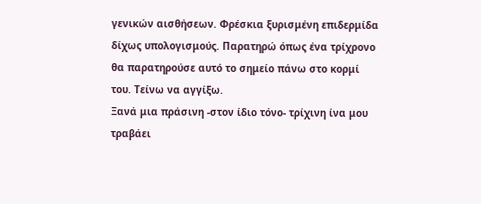γενικών αισθήσεων. Φρέσκια ξυρισμένη επιδερμίδα δίχως υπολογισμούς. Παρατηρώ όπως ένα τρίχρονο θα παρατηρούσε αυτό το σημείο πάνω στο κορμί του. Τείνω να αγγίξω.
Ξανά μια πράσινη -στον ίδιο τόνο- τρίχινη ίνα μου τραβάει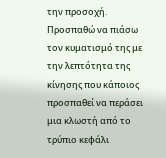την προσοχή. Προσπαθώ να πιάσω τον κυματισμό της με την λεπτότητα της κίνησης που κάποιος προσπαθεί να περάσει μια κλωστή από το τρύπιο κεφάλι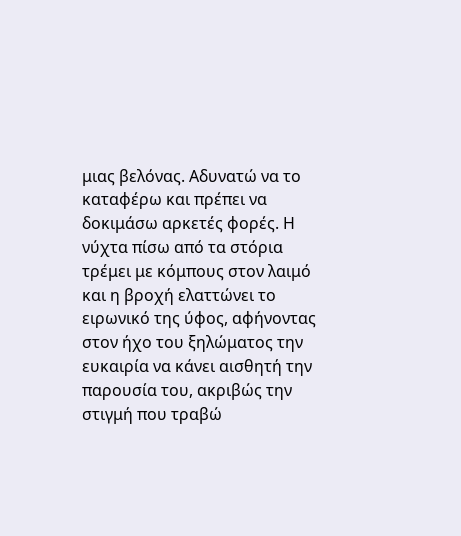μιας βελόνας. Αδυνατώ να το καταφέρω και πρέπει να δοκιμάσω αρκετές φορές. Η νύχτα πίσω από τα στόρια τρέμει με κόμπους στον λαιμό και η βροχή ελαττώνει το ειρωνικό της ύφος, αφήνοντας στον ήχο του ξηλώματος την ευκαιρία να κάνει αισθητή την παρουσία του, ακριβώς την στιγμή που τραβώ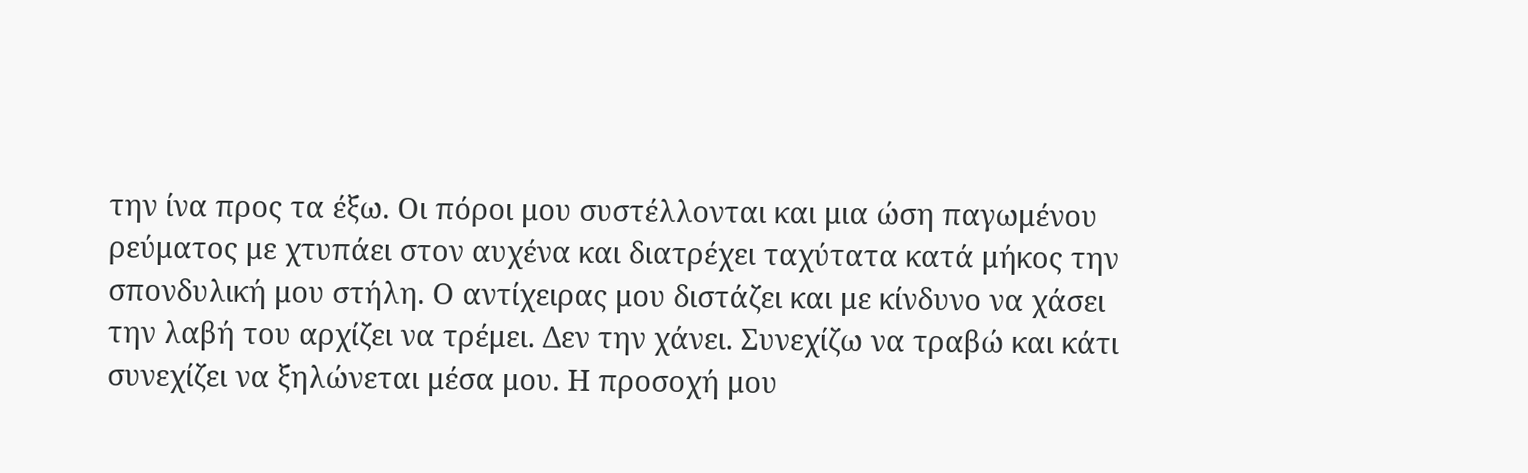την ίνα προς τα έξω. Οι πόροι μου συστέλλονται και μια ώση παγωμένου ρεύματος με χτυπάει στον αυχένα και διατρέχει ταχύτατα κατά μήκος την σπονδυλική μου στήλη. Ο αντίχειρας μου διστάζει και με κίνδυνο να χάσει την λαβή του αρχίζει να τρέμει. Δεν την χάνει. Συνεχίζω να τραβώ και κάτι συνεχίζει να ξηλώνεται μέσα μου. Η προσοχή μου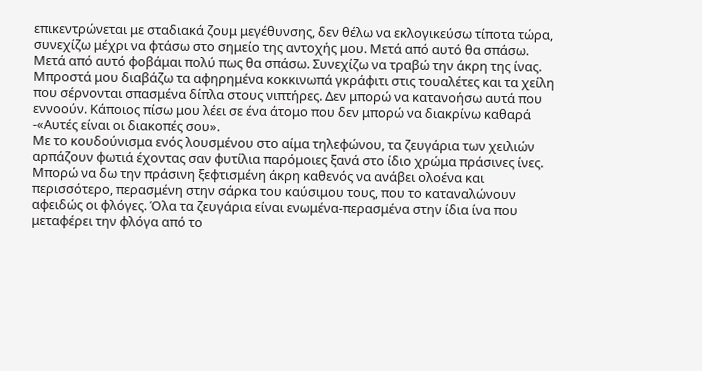επικεντρώνεται με σταδιακά ζουμ μεγέθυνσης, δεν θέλω να εκλογικεύσω τίποτα τώρα, συνεχίζω μέχρι να φτάσω στο σημείο της αντοχής μου. Μετά από αυτό θα σπάσω. Μετά από αυτό φοβάμαι πολύ πως θα σπάσω. Συνεχίζω να τραβώ την άκρη της ίνας.
Μπροστά μου διαβάζω τα αφηρημένα κοκκινωπά γκράφιτι στις τουαλέτες και τα χείλη που σέρνονται σπασμένα δίπλα στους νιπτήρες. Δεν μπορώ να κατανοήσω αυτά που εννοούν. Κάποιος πίσω μου λέει σε ένα άτομο που δεν μπορώ να διακρίνω καθαρά -«Αυτές είναι οι διακοπές σου».
Με το κουδούνισμα ενός λουσμένου στο αίμα τηλεφώνου, τα ζευγάρια των χειλιών αρπάζουν φωτιά έχοντας σαν φυτίλια παρόμοιες ξανά στο ίδιο χρώμα πράσινες ίνες. Μπορώ να δω την πράσινη ξεφτισμένη άκρη καθενός να ανάβει ολοένα και περισσότερο, περασμένη στην σάρκα του καύσιμου τους, που το καταναλώνουν αφειδώς οι φλόγες. Όλα τα ζευγάρια είναι ενωμένα-περασμένα στην ίδια ίνα που μεταφέρει την φλόγα από το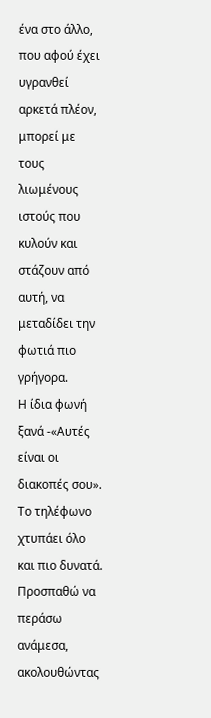ένα στο άλλο, που αφού έχει υγρανθεί αρκετά πλέον, μπορεί με τους λιωμένους ιστούς που κυλούν και στάζουν από αυτή, να μεταδίδει την φωτιά πιο γρήγορα.
Η ίδια φωνή ξανά -«Αυτές είναι οι διακοπές σου». Το τηλέφωνο χτυπάει όλο και πιο δυνατά. Προσπαθώ να περάσω ανάμεσα, ακολουθώντας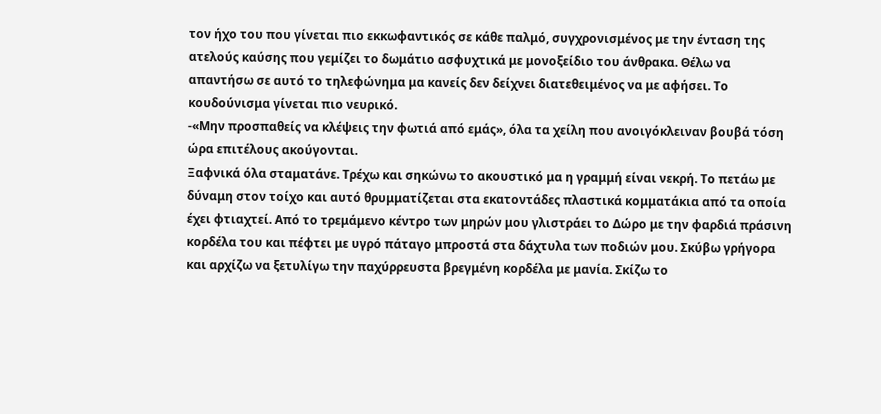τον ήχο του που γίνεται πιο εκκωφαντικός σε κάθε παλμό, συγχρονισμένος με την ένταση της ατελούς καύσης που γεμίζει το δωμάτιο ασφυχτικά με μονοξείδιο του άνθρακα. Θέλω να απαντήσω σε αυτό το τηλεφώνημα μα κανείς δεν δείχνει διατεθειμένος να με αφήσει. Το κουδούνισμα γίνεται πιο νευρικό.
-«Μην προσπαθείς να κλέψεις την φωτιά από εμάς», όλα τα χείλη που ανοιγόκλειναν βουβά τόση ώρα επιτέλους ακούγονται.
Ξαφνικά όλα σταματάνε. Τρέχω και σηκώνω το ακουστικό μα η γραμμή είναι νεκρή. Το πετάω με δύναμη στον τοίχο και αυτό θρυμματίζεται στα εκατοντάδες πλαστικά κομματάκια από τα οποία έχει φτιαχτεί. Από το τρεμάμενο κέντρο των μηρών μου γλιστράει το Δώρο με την φαρδιά πράσινη κορδέλα του και πέφτει με υγρό πάταγο μπροστά στα δάχτυλα των ποδιών μου. Σκύβω γρήγορα και αρχίζω να ξετυλίγω την παχύρρευστα βρεγμένη κορδέλα με μανία. Σκίζω το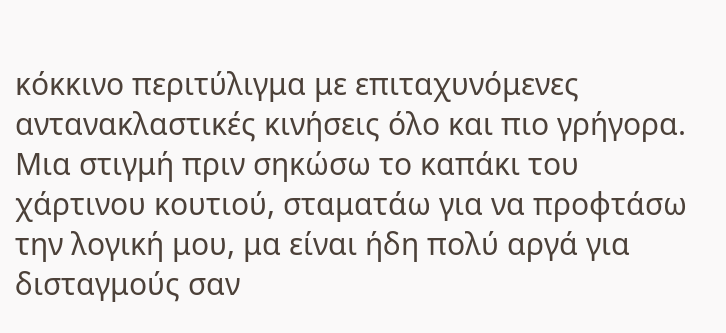κόκκινο περιτύλιγμα με επιταχυνόμενες αντανακλαστικές κινήσεις όλο και πιο γρήγορα.
Μια στιγμή πριν σηκώσω το καπάκι του χάρτινου κουτιού, σταματάω για να προφτάσω την λογική μου, μα είναι ήδη πολύ αργά για δισταγμούς σαν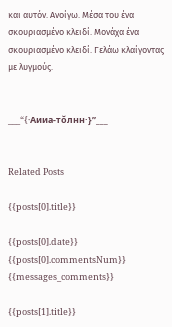και αυτόν. Ανοίγω. Μέσα του ένα σκουριασμένο κλειδί. Μονάχα ένα σκουριασμένο κλειδί. Γελάω κλαίγοντας με λυγμούς.


___“{·Aииa-тŏлнн·}”___


Related Posts

{{posts[0].title}}

{{posts[0].date}} {{posts[0].commentsNum}} {{messages_comments}}

{{posts[1].title}}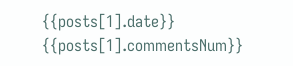{{posts[1].date}} {{posts[1].commentsNum}}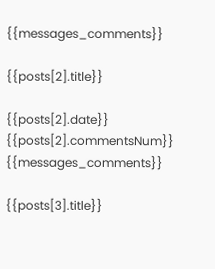{{messages_comments}}

{{posts[2].title}}

{{posts[2].date}} {{posts[2].commentsNum}} {{messages_comments}}

{{posts[3].title}}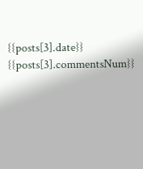{{posts[3].date}} {{posts[3].commentsNum}}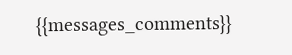{{messages_comments}}